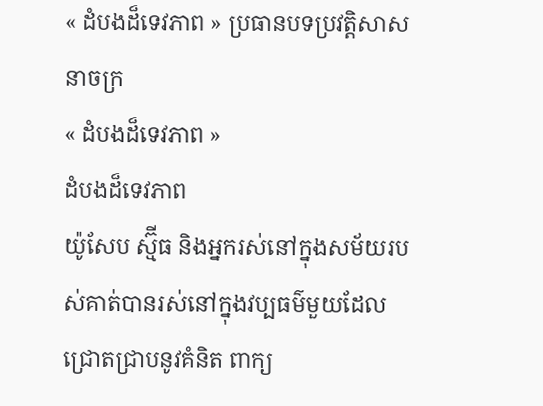« ដំបងដ៏ទេវភាព » ប្រធានបទប្រវត្តិសាសនាចក្រ
« ដំបងដ៏ទេវភាព »
ដំបងដ៏ទេវភាព
យ៉ូសែប ស្ម៊ីធ និងអ្នករស់នៅក្នុងសម័យរបស់គាត់បានរស់នៅក្នុងវប្បធម៌មួយដែលជ្រោតជ្រាបនូវគំនិត ពាក្យ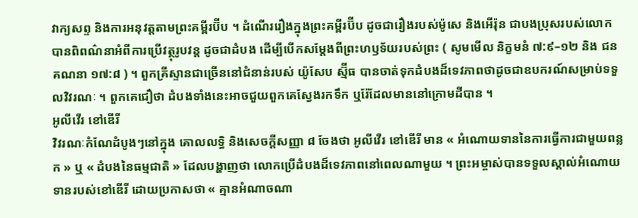វាក្យសព្ទ និងការអនុវត្តតាមព្រះគម្ពីរប៊ីប ។ ដំណើររឿងក្នុងព្រះគម្ពីរប៊ីប ដូចជារឿងរបស់ម៉ូសេ និងអើរ៉ុន ជាបងប្រុសរបស់លោក បានពិពណ៌នាអំពីការប្រើវត្ថុរូបវន្ត ដូចជាដំបង ដើម្បីបើកសម្តែងពីព្រះហឫទ័យរបស់ព្រះ ( សូមមើល និក្ខមនំ ៧:៩–១២ និង ជនគណនា ១៧:៨ ) ។ ពួកគ្រីស្ទានជាច្រើននៅជំនាន់របស់ យ៉ូសែប ស្ម៊ីធ បានចាត់ទុកដំបងដ៏ទេវភាពថាដូចជាឧបករណ៍សម្រាប់ទទួលវិវរណៈ ។ ពួកគេជឿថា ដំបងទាំងនេះអាចជួយពួកគេស្វែងរកទឹក ឬរ៉ែដែលមាននៅក្រោមដីបាន ។
អូលីវើរ ខៅឌើរី
វិវរណៈកំណែដំបូងៗនៅក្នុង គោលលទ្ធិ និងសេចក្តីសញ្ញា ៨ ចែងថា អូលីវើរ ខៅឌើរី មាន « អំណោយទាននៃការធ្វើការជាមួយពន្លក » ឬ « ដំបងនៃធម្មជាតិ » ដែលបង្ហាញថា លោកប្រើដំបងដ៏ទេវភាពនៅពេលណាមួយ ។ ព្រះអម្ចាស់បានទទួលស្គាល់អំណោយទានរបស់ខៅឌើរី ដោយប្រកាសថា « គ្មានអំណាចណា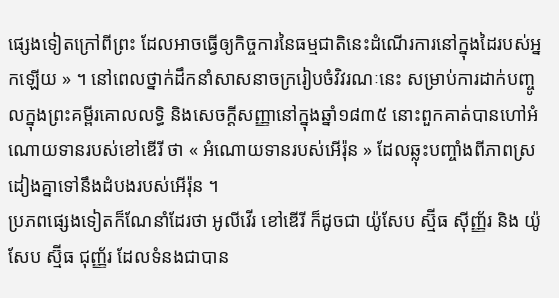ផ្សេងទៀតក្រៅពីព្រះ ដែលអាចធ្វើឲ្យកិច្ចការនៃធម្មជាតិនេះដំណើរការនៅក្នុងដៃរបស់អ្នកឡើយ » ។ នៅពេលថ្នាក់ដឹកនាំសាសនាចក្ររៀបចំវិវរណៈនេះ សម្រាប់ការដាក់បញ្ចូលក្នុងព្រះគម្ពីរគោលលទ្ធិ និងសេចក្តីសញ្ញានៅក្នុងឆ្នាំ១៨៣៥ នោះពួកគាត់បានហៅអំណោយទានរបស់ខៅឌើរី ថា « អំណោយទានរបស់អើរ៉ុន » ដែលឆ្លុះបញ្ចាំងពីភាពស្រដៀងគ្នាទៅនឹងដំបងរបស់អើរ៉ុន ។
ប្រភពផ្សេងទៀតក៏ណែនាំដែរថា អូលីវើរ ខៅឌើរី ក៏ដូចជា យ៉ូសែប ស្ម៊ីធ ស៊ីញ្ញ័រ និង យ៉ូសែប ស្ម៊ីធ ជុញ្ញ័រ ដែលទំនងជាបាន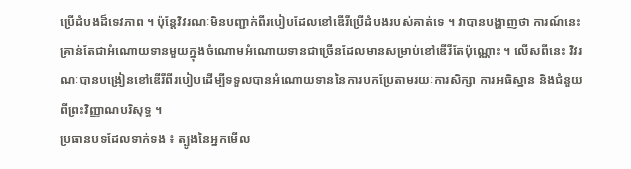ប្រើដំបងដ៏ទេវភាព ។ ប៉ុន្តែវិវរណៈមិនបញ្ជាក់ពីរបៀបដែលខៅឌើរីប្រើដំបងរបស់គាត់ទេ ។ វាបានបង្ហាញថា ការណ៍នេះគ្រាន់តែជាអំណោយទានមួយក្នុងចំណោមអំណោយទានជាច្រើនដែលមានសម្រាប់ខៅឌើរីតែប៉ុណ្ណោះ ។ លើសពីនេះ វិវរណៈបានបង្រៀនខៅឌើរីពីរបៀបដើម្បីទទួលបានអំណោយទាននៃការបកប្រែតាមរយៈការសិក្សា ការអធិស្ឋាន និងជំនួយពីព្រះវិញ្ញាណបរិសុទ្ធ ។
ប្រធានបទដែលទាក់ទង ៖ ត្បូងនៃអ្នកមើល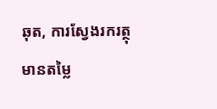ឆុត, ការស្វែងរករត្ថុមានតម្លៃ